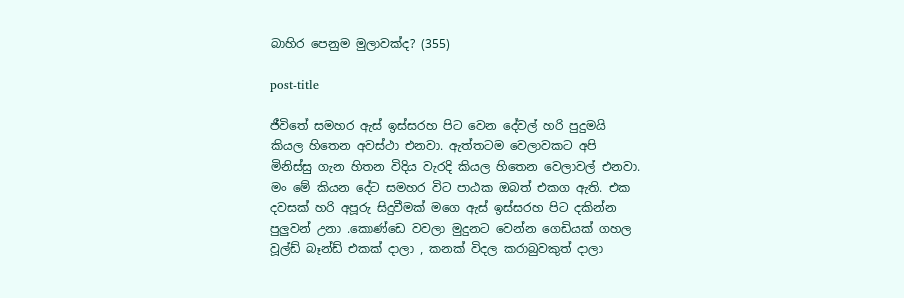බාහිර පෙනුම මුලාවක්ද? (355)

post-title

ජීවිතේ සමහර ඇස් ඉස්සරහ පිට වෙන දේවල් හරි පුදුමයි කියල හිතෙන අවස්ථා එනවා. ඇත්තටම වෙලාවකට අපි මිනිස්සු ගැන හිතන විදිය වැරදි කියල හිතෙන වෙලාවල් එනවා. මං මේ කියන දේට සමහර විට පාඨක ඔබත් එකග ඇති. එක දවසක් හරි අපූරු සිදුවීමක් මගෙ ඇස් ඉස්සරහ පිට දකින්න පුලුවන් උනා .කොණ්ඩෙ වවලා මුදුනට වෙන්න ගෙඩියක් ගහල වූල්ඩ් බෑන්ඩ් එකක් දාලා , කනක් විදල කරාබුවකුත් දාලා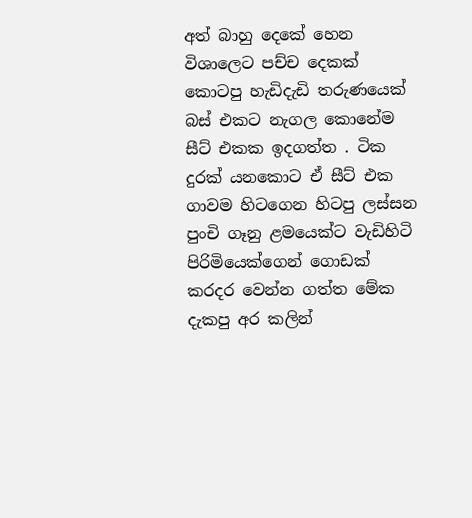අත් බාහු දෙකේ හෙන විශාලෙට පච්ච දෙකක් කොටපු හැඩිදැඩි තරුණයෙක් බස් එකට නැගල කොනේම සීට් එකක ඉදගත්ත . ටික දුරක් යනකොට ඒ සීට් එක ගාවම හිටගෙන හිටපු ලස්සන පුංචි ගෑනු ළමයෙක්ට වැඩිහිටි පිරිමියෙක්ගෙන් ගොඩක් කරදර වෙන්න ගත්ත මේක දැකපු අර කලින්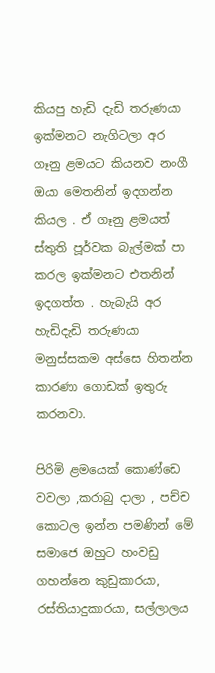කියපු හැඩි දැඩි තරුණයා ඉක්මනට නැගිටලා අර ගෑනු ළමයට කියනව නංගී ඔයා මෙතනින් ඉදගන්න කියල . ඒ ගෑනු ළමයත් ස්තුති පූර්වක බැල්මක් පා කරල ඉක්මනට එතනින් ඉදගත්ත . හැබැයි අර හැඩිදැඩි තරුණයා මනුස්සකම අස්සෙ හිතන්න කාරණා ගොඩක් ඉතුරු කරනවා.

පිරිමි ළමයෙක් කොණ්ඩෙ වවලා ,කරාබු දාලා , පච්ච කොටල ඉන්න පමණින් මේ සමාජෙ ඔහුට හංවඩු ගහන්නෙ කුඩුකාරයා, රස්තියාදුකාරයා, සල්ලාලය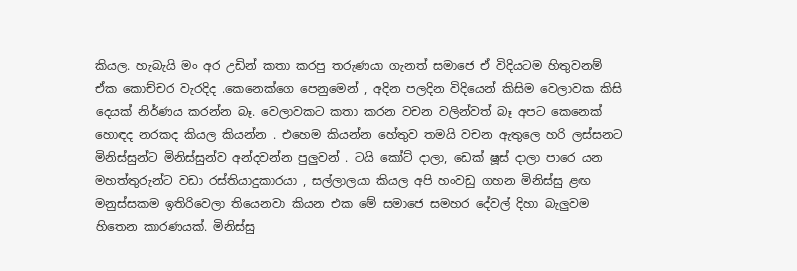කියල. හැබැයි මං අර උඩින් කතා කරපු තරුණයා ගැනත් සමාජෙ ඒ විදියටම හිතුවනම් ඒක කොච්චර වැරදිද .කෙනෙක්ගෙ පෙනුමෙන් , අදින පලදින විදියෙන් කිසිම වෙලාවක කිසි දෙයක් නිර්ණය කරන්න බෑ. වෙලාවකට කතා කරන වචන වලින්වත් බෑ අපට කෙනෙක් හොඳද නරකද කියල කියන්න . එහෙම කියන්න හේතුව තමයි වචන ඇතුලෙ හරි ලස්සනට මිනිස්සුන්ට මිනිස්සුන්ව අන්දවන්න පුලුවන් . ටයි කෝට් දාලා, ඩෙක් ෂූස් දාලා පාරෙ යන මහත්තුරුන්ට වඩා රස්තියාදුකාරයා , සල්ලාලයා කියල අපි හංවඩු ගහන මිනිස්සු ළඟ මනුස්සකම ඉතිරිවෙලා තියෙනවා කියන එක මේ සමාජෙ සමහර දේවල් දිහා බැලුවම හිතෙන කාරණයක්. මිනිස්සු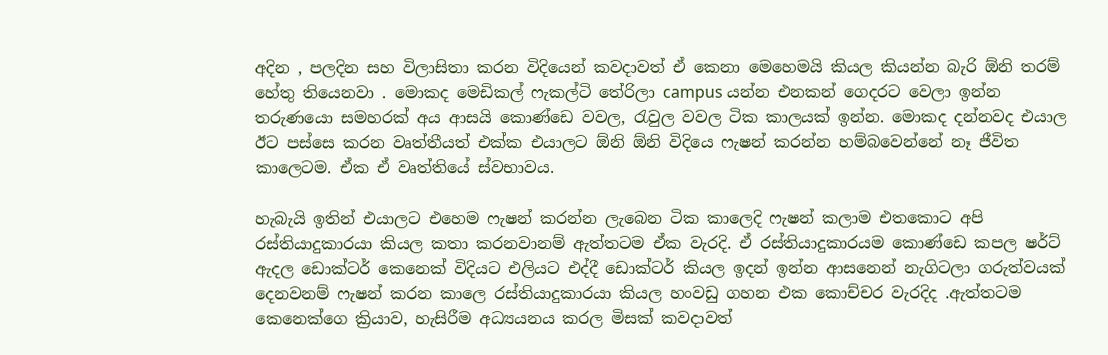අදින , පලදින සහ විලාසිතා කරන විදියෙන් කවදාවත් ඒ කෙනා මෙහෙමයි කියල කියන්න බැරි ඕනි තරම් හේතු තියෙනවා . මොකද මෙඩිකල් ෆැකල්ටි තේරිලා campus යන්න එනකන් ගෙදරට වෙලා ඉන්න තරුණයො සමහරක් අය ආසයි කොණ්ඩෙ වවල, රැවුල වවල ටික කාලයක් ඉන්න. මොකද දන්නවද එයාල ඊට පස්සෙ කරන වෘත්තීයත් එක්ක එයාලට ඕනි ඕනි විදියෙ ෆැෂන් කරන්න හම්බවෙන්නේ නෑ ජීවිත කාලෙටම. ඒක ඒ වෘත්තියේ ස්වභාවය.

හැබැයි ඉතින් එයාලට එහෙම ෆැෂන් කරන්න ලැබෙන ටික කාලෙදි ෆැෂන් කලාම එතකොට අපි රස්තියාදුකාරයා කියල කතා කරනවානම් ඇත්තටම ඒක වැරදි. ඒ රස්තියාදුකාරයම කොණ්ඩෙ කපල ෂර්ට් ඇදල ඩොක්ටර් කෙනෙක් විදියට එලියට එද්දී ඩොක්ටර් කියල ඉදන් ඉන්න ආසනෙන් නැගිටලා ගරුත්වයක් දෙනවනම් ෆැෂන් කරන කාලෙ රස්තියාදුකාරයා කියල හංවඩු ගහන එක කොච්චර වැරදිද .ඇත්තටම කෙනෙක්ගෙ ක්‍රියාව, හැසිරීම අධ්‍යයනය කරල මිසක් කවදාවත්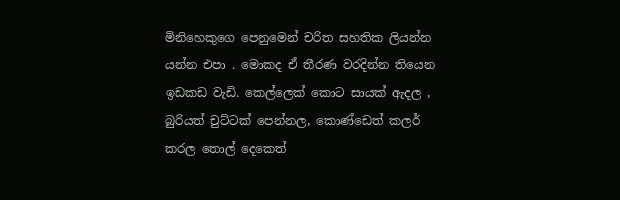මිනිහෙකුගෙ පෙනුමෙන් චරිත සහතික ලියන්න යන්න එපා . මොකද ඒ තීරණ වරදින්න තියෙන ඉඩකඩ වැඩි. කෙල්ලෙක් කොට සායක් ඇදල , බුරියත් චුට්ටක් පෙන්නල, කොණ්ඩෙත් කලර් කරල තොල් දෙකෙත්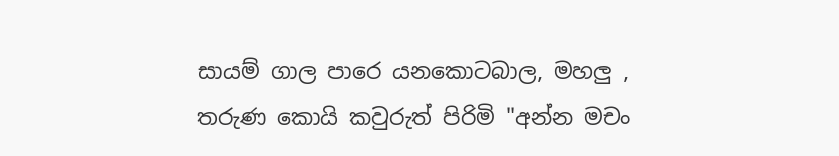සායම් ගාල පාරෙ යනකොටබාල, මහලු , තරුණ කොයි කවුරුත් පිරිමි "අන්න මචං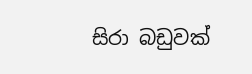සිරා බඩුවක්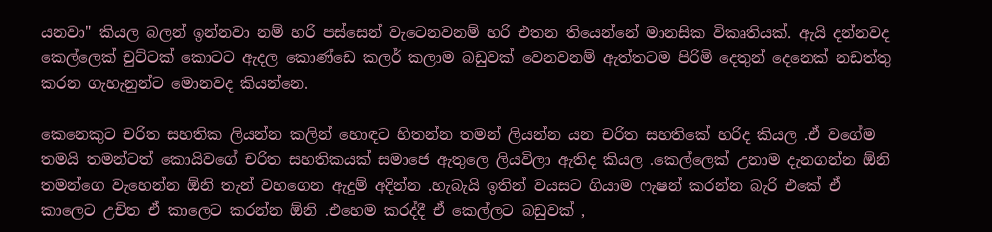යනවා" කියල බලන් ඉන්නවා නම් හරි පස්සෙන් වැටෙනවනම් හරි එතන තියෙන්නේ මානසික විකෘතියක්. ඇයි දන්නවද කෙල්ලෙක් චුට්ටක් කොටට ඇදල කොණ්ඩෙ කලර් කලාම බඩුවක් වෙනවනම් ඇත්තටම පිරිමි දෙතුන් දෙනෙක් නඩත්තු කරන ගැහැනුන්ට මොනවද කියන්නෙ.

කෙනෙකුට චරිත සහතික ලියන්න කලින් හොඳට හිතන්න තමන් ලියන්න යන චරිත සහතිකේ හරිද කියල .ඒ වගේම තමයි තමන්ටත් කොයිවගේ චරිත සහතිකයක් සමාජෙ ඇතුලෙ ලියවිලා ඇතිද කියල .කෙල්ලෙක් උනාම දැනගන්න ඕනි තමන්ගෙ වැහෙන්න ඕනි තැන් වහගෙන ඇදුම් අදින්න .හැබැයි ඉතින් වයසට ගියාම ෆැෂන් කරන්න බැරි එකේ ඒ කාලෙට උචිත ඒ කාලෙට කරන්න ඕනි .එහෙම කරද්දී ඒ කෙල්ලට බඩුවක් ,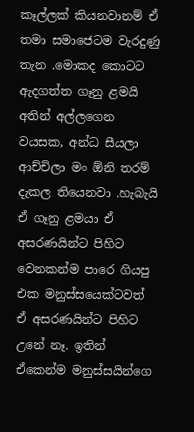කෑල්ලක් කියනවානම් ඒ තමා සමාජෙටම වැරදුණු තැන .මොකද කොටට ඇදගත්ත ගෑනු ළමයි අතින් අල්ලගෙන වයසක, අන්ධ සීයලා ආච්චිලා මං ඕනි තරම් දැකල තියෙනවා .හැබැයි ඒ ගෑනු ළමයා ඒ අසරණයින්ට පිහිට වෙනකන්ම පාරෙ ගියපු එක මනුස්සයෙක්ටවත් ඒ අසරණයින්ට පිහිට උනේ නෑ. ඉතින් ඒකෙන්ම මනුස්සයින්ගෙ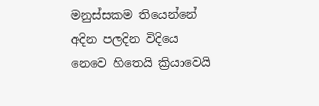මනුස්සකම තියෙන්නේ අදින පලදින විදියෙ නෙවෙ හිතෙයි ක්‍රියාවෙයි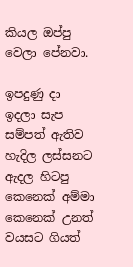කියල ඔප්පු වෙලා පේනවා.

ඉපදුණු දා ඉදලා සැප සම්පත් ඇතිව හැදිල ලස්සනට ඇදල හිටපු කෙනෙක් අම්මා කෙනෙක් උනත් වයසට ගියත්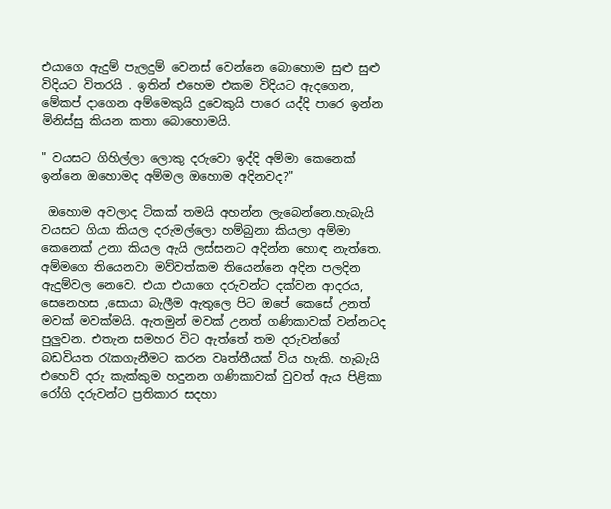එයාගෙ ඇදුම් පැලදුම් වෙනස් වෙන්නෙ බොහොම සුළු සුළු විදියට විතරයි . ඉතින් එහෙම එකම විදියට ඇදගෙන, මේකප් දාගෙන අම්මෙකුයි දුවෙකුයි පාරෙ යද්දි පාරෙ ඉන්න මිනිස්සු කියන කතා බොහොමයි.

" වයසට ගිහිල්ලා ලොකු දරුවො ඉද්දි අම්මා කෙනෙක් ඉන්නෙ ඔහොමද අම්මල ඔහොම අදිනවද?"

 ඔහොම අවලාද ටිකක් තමයි අහන්න ලැබෙන්නෙ.හැබැයි වයසට ගියා කියල දරුමල්ලො හම්බුනා කියලා අම්මා කෙනෙක් උනා කියල ඇයි ලස්සනට අදින්න හොඳ නැත්තෙ. අම්මගෙ තියෙනවා මව්වත්කම තියෙන්නෙ අදින පලදින ඇදුම්වල නෙවෙ. එයා එයාගෙ දරුවන්ට දක්වන ආදරය, සෙනෙහස ,සොයා බැලීම ඇතුලෙ පිට ඔපේ කෙසේ උනත් මවක් මවක්මයි. ඇතමුන් මවක් උනත් ගණිකාවක් වන්නටද පුලුවන. එතැන සමහර විට ඇත්තේ තම දරුවන්ගේ බඩවියත රැකගැනීමට කරන වෘත්තීයක් විය හැකි. හැබැයි එහෙව් දරු කැක්කුම හදුනන ගණිකාවක් වුවත් ඇය පිළිකා රෝගි දරුවන්ට ප්‍රතිකාර සදහා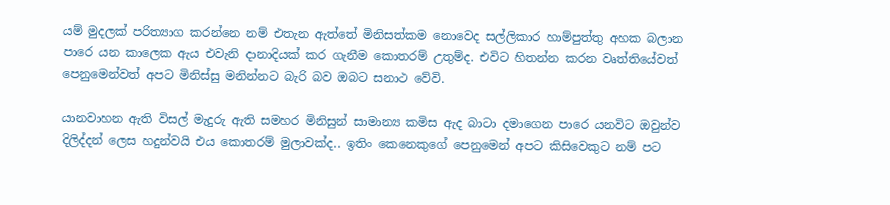යම් මුදලක් පරිත්‍යාග කරන්නෙ නම් එතැන ඇත්තේ මිනිසත්කම නොවෙද සල්ලිකාර හාම්පුත්තු අහක බලාන පාරෙ යන කාලෙක ඇය එවැනි දානාදියක් කර ගැනීම කොතරම් උතුම්ද. එවිට හිතන්න කරන වෘත්තියේවත් පෙනුමෙන්වත් අපට මිනිස්සු මනින්නට බැරි බව ඔබට සනාථ වේවි.

යානවාහන ඇති විසල් මැදුරු ඇති සමහර මිනිසුන් සාමාන්‍ය කමිස ඇද බාටා දමාගෙන පාරෙ යනවිට ඔවුන්ව දිලිද්දන් ලෙස හදුන්වයි එය කොතරම් මුලාවක්ද.. ඉතිං කෙනෙකුගේ පෙනුමෙන් අපට කිසිවෙකුට නම් පට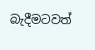බැදීමටවත්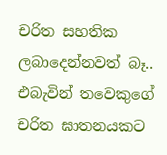චරිත සහතික ලබාදෙන්නවත් බෑ.. එබැවින් තවෙකුගේ චරිත ඝාතනයකට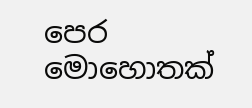පෙර මොහොතක්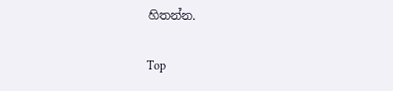හිතන්න.

Top